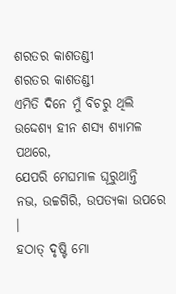ଶରତର କାଶତଣ୍ଡୀ
ଶରତର କାଶତଣ୍ଡୀ
ଏମିତି ଦିନେ ମୁଁ ବିଚରୁ ଥିଲି
ଉଦ୍ଦେଶ୍ଯ ହୀନ ଶସ୍ୟ ଶ୍ୟାମଳ ପଥରେ,
ଯେପରି ମେଘମାଳ ଘୂରୁଥାନ୍ତି
ନଭ, ଉଚ୍ଚଗିରି, ଉପତ୍ୟକା ଉପରେ ।
ହଠାତ୍ ଦୃଷ୍ଟି ମୋ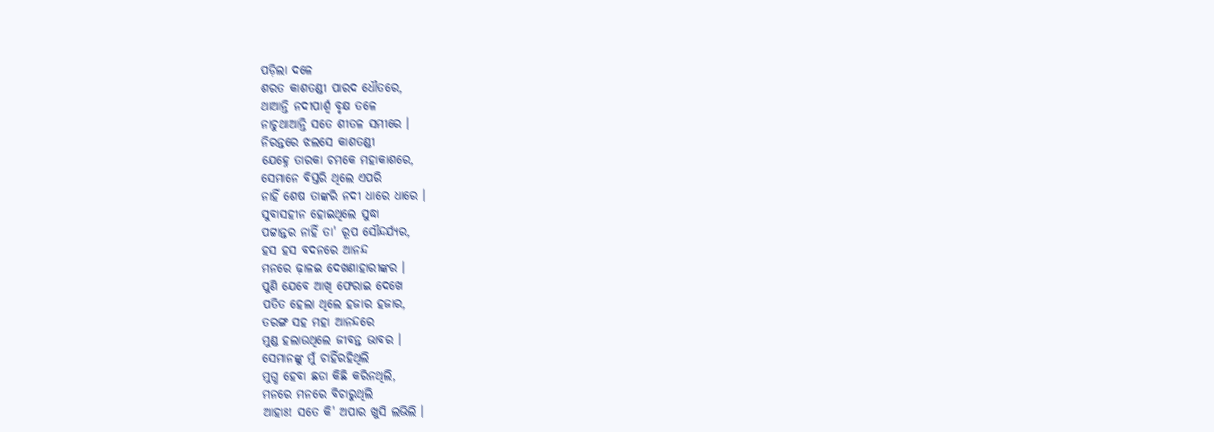ପଡ଼ିଲା ଦଳେ
ଶରତ କାଶତଣ୍ଡୀ ପାରଦ ଧୌତରେ,
ଥାଆନ୍ତି ନଦୀପାର୍ଶ୍ଵ ବୃକ୍ଷ ତଳେ
ନାଚୁଥାଆନ୍ତି ସତେ ଶୀତଳ ସମୀରେ ।
ନିରନ୍ତରେ ଝଲସେ କାଶତଣ୍ଡୀ
ଯେହ୍ନେ ତାରକା ଚମକେ ମହାକାଶରେ,
ସେମାନେ ବିସ୍ତରି ଥିଲେ ଏପରି
ନାହିଁ ଶେଷ ତାଙ୍କରି ନଦୀ ଧାରେ ଧାରେ ।
ସୁବାସହୀନ ହୋଇଥିଲେ ସୁଦ୍ଧା
ପଟ୍ଟାନ୍ତର ନାହିଁ ତା' ରୂପ ସୌନ୍ଦର୍ଯ୍ୟର,
ହସ ହସ ବଦନରେ ଆନନ୍ଦ
ମନରେ ଢ଼ାଳଇ ଦେଖଣାହାରୀଙ୍କର ।
ପୁଣି ଯେବେ ଆଖି ଫେରାଇ ଦେଖେ
ପତିତ ହେଲା ଥିଲେ ହଜାର ହଜାର,
ତରଙ୍ଗ ସହ ମହା ଆନନ୍ଦରେ
ମୁଣ୍ଡ ହଲାଉଥିଲେ ଜୀବନ୍ତ ଭାବର ।
ସେମାନଙ୍କୁ ମୁଁ ଚାହିଁରହିଥିଲି
ମୁଗ୍ଧ ହେବା ଛଡା କିଛି କରିନଥିଲି,
ମନରେ ମନରେ ବିଚାରୁଥିଲି
ଆହାଃ! ସତେ କି' ଅପାର ଖୁସି ଲଭିଲି ।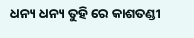ଧନ୍ୟ ଧନ୍ୟ ତୁହି ରେ କାଶତଣ୍ଡୀ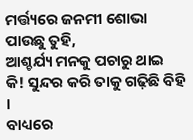ମର୍ତ୍ତ୍ୟରେ ଜନମୀ ଶୋଭା ପାଉଛୁ ତୁହି,
ଆଶ୍ଚର୍ଯ୍ୟ ମନକୁ ପଚାରୁ ଥାଇ
କି! ସୁନ୍ଦର କରି ତାକୁ ଗଢ଼ିଛି ବିହି ।
ବାଧ୍ୟରେ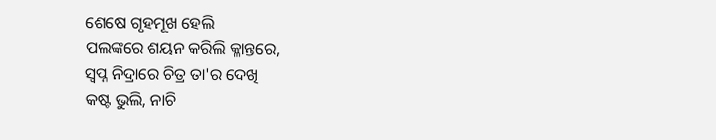ଶେଷେ ଗୃହମୂଖ ହେଲି
ପଲଙ୍କରେ ଶୟନ କରିଲି କ୍ଳାନ୍ତରେ,
ସ୍ଵପ୍ନ ନିଦ୍ରାରେ ଚିତ୍ର ତା'ର ଦେଖି
କଷ୍ଟ ଭୁଲି, ନାଚି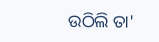ଉଠିଲି ତା'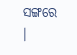ସଙ୍ଗରେ ।